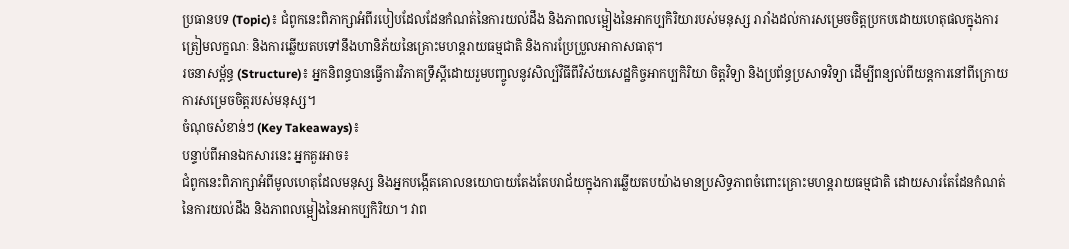ប្រធានបទ (Topic)៖ ជំពូកនេះពិភាក្សាអំពីរបៀបដែលដែនកំណត់នៃការយល់ដឹង និងភាពលម្អៀងនៃអាកប្បកិរិយារបស់មនុស្ស រារាំងដល់ការសម្រេចចិត្តប្រកបដោយហេតុផលក្នុងការត្រៀមលក្ខណៈ និងការឆ្លើយតបទៅនឹងហានិភ័យនៃគ្រោះមហន្តរាយធម្មជាតិ និងការប្រែប្រួលអាកាសធាតុ។
រចនាសម្ព័ន្ធ (Structure)៖ អ្នកនិពន្ធបានធ្វើការវិភាគទ្រឹស្តីដោយរួមបញ្ចូលនូវសិល្ប៍វិធីពីវិស័យសេដ្ឋកិច្ចអាកប្បកិរិយា ចិត្តវិទ្យា និងប្រព័ន្ធប្រសាទវិទ្យា ដើម្បីពន្យល់ពីយន្តការនៅពីក្រោយការសម្រេចចិត្តរបស់មនុស្ស។
ចំណុចសំខាន់ៗ (Key Takeaways)៖
បន្ទាប់ពីអានឯកសារនេះ អ្នកគួរអាច៖
ជំពូកនេះពិភាក្សាអំពីមូលហេតុដែលមនុស្ស និងអ្នកបង្កើតគោលនយោបាយតែងតែបរាជ័យក្នុងការឆ្លើយតបយ៉ាងមានប្រសិទ្ធភាពចំពោះគ្រោះមហន្តរាយធម្មជាតិ ដោយសារតែដែនកំណត់នៃការយល់ដឹង និងភាពលម្អៀងនៃអាកប្បកិរិយា។ វាព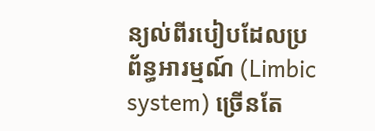ន្យល់ពីរបៀបដែលប្រព័ន្ធអារម្មណ៍ (Limbic system) ច្រើនតែ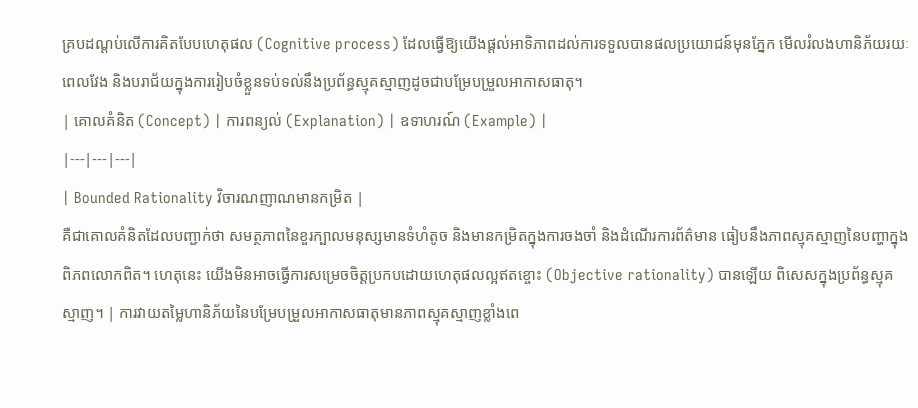គ្របដណ្ដប់លើការគិតបែបហេតុផល (Cognitive process) ដែលធ្វើឱ្យយើងផ្តល់អាទិភាពដល់ការទទួលបានផលប្រយោជន៍មុនភ្នែក មើលរំលងហានិភ័យរយៈពេលវែង និងបរាជ័យក្នុងការរៀបចំខ្លួនទប់ទល់នឹងប្រព័ន្ធស្មុគស្មាញដូចជាបម្រែបម្រួលអាកាសធាតុ។
| គោលគំនិត (Concept) | ការពន្យល់ (Explanation) | ឧទាហរណ៍ (Example) |
|---|---|---|
| Bounded Rationality វិចារណញាណមានកម្រិត |
គឺជាគោលគំនិតដែលបញ្ជាក់ថា សមត្ថភាពនៃខួរក្បាលមនុស្សមានទំហំតូច និងមានកម្រិតក្នុងការចងចាំ និងដំណើរការព័ត៌មាន ធៀបនឹងភាពស្មុគស្មាញនៃបញ្ហាក្នុងពិភពលោកពិត។ ហេតុនេះ យើងមិនអាចធ្វើការសម្រេចចិត្តប្រកបដោយហេតុផលល្អឥតខ្ចោះ (Objective rationality) បានឡើយ ពិសេសក្នុងប្រព័ន្ធស្មុគស្មាញ។ | ការវាយតម្លៃហានិភ័យនៃបម្រែបម្រួលអាកាសធាតុមានភាពស្មុគស្មាញខ្លាំងពេ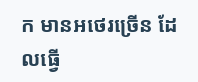ក មានអថេរច្រើន ដែលធ្វើ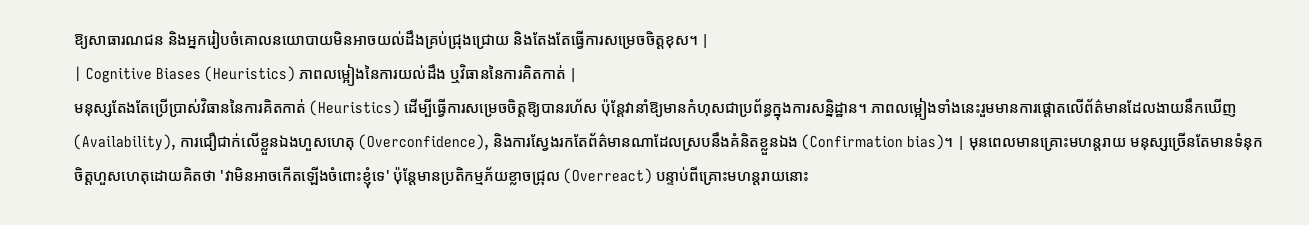ឱ្យសាធារណជន និងអ្នករៀបចំគោលនយោបាយមិនអាចយល់ដឹងគ្រប់ជ្រុងជ្រោយ និងតែងតែធ្វើការសម្រេចចិត្តខុស។ |
| Cognitive Biases (Heuristics) ភាពលម្អៀងនៃការយល់ដឹង ឬវិធាននៃការគិតកាត់ |
មនុស្សតែងតែប្រើប្រាស់វិធាននៃការគិតកាត់ (Heuristics) ដើម្បីធ្វើការសម្រេចចិត្តឱ្យបានរហ័ស ប៉ុន្តែវានាំឱ្យមានកំហុសជាប្រព័ន្ធក្នុងការសន្និដ្ឋាន។ ភាពលម្អៀងទាំងនេះរួមមានការផ្តោតលើព័ត៌មានដែលងាយនឹកឃើញ (Availability), ការជឿជាក់លើខ្លួនឯងហួសហេតុ (Overconfidence), និងការស្វែងរកតែព័ត៌មានណាដែលស្របនឹងគំនិតខ្លួនឯង (Confirmation bias)។ | មុនពេលមានគ្រោះមហន្តរាយ មនុស្សច្រើនតែមានទំនុកចិត្តហួសហេតុដោយគិតថា 'វាមិនអាចកើតឡើងចំពោះខ្ញុំទេ' ប៉ុន្តែមានប្រតិកម្មភ័យខ្លាចជ្រុល (Overreact) បន្ទាប់ពីគ្រោះមហន្តរាយនោះ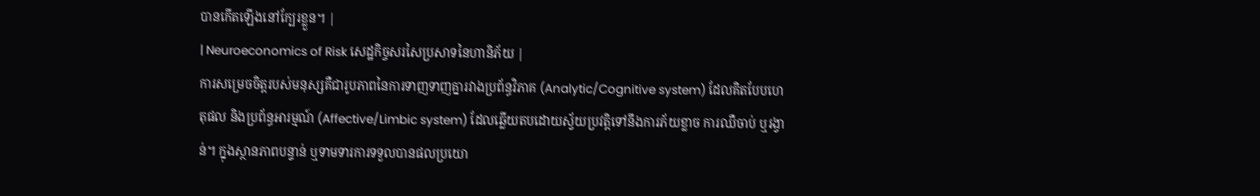បានកើតឡើងនៅក្បែរខ្លួន។ |
| Neuroeconomics of Risk សេដ្ឋកិច្ចសរសៃប្រសាទនៃហានិភ័យ |
ការសម្រេចចិត្តរបស់មនុស្សគឺជារូបភាពនៃការទាញទាញគ្នារវាងប្រព័ន្ធវិភាគ (Analytic/Cognitive system) ដែលគិតបែបហេតុផល និងប្រព័ន្ធអារម្មណ៍ (Affective/Limbic system) ដែលឆ្លើយតបដោយស្វ័យប្រវត្តិទៅនឹងការភ័យខ្លាច ការឈឺចាប់ ឬរង្វាន់។ ក្នុងស្ថានភាពបន្ទាន់ ឬទាមទារការទទួលបានផលប្រយោ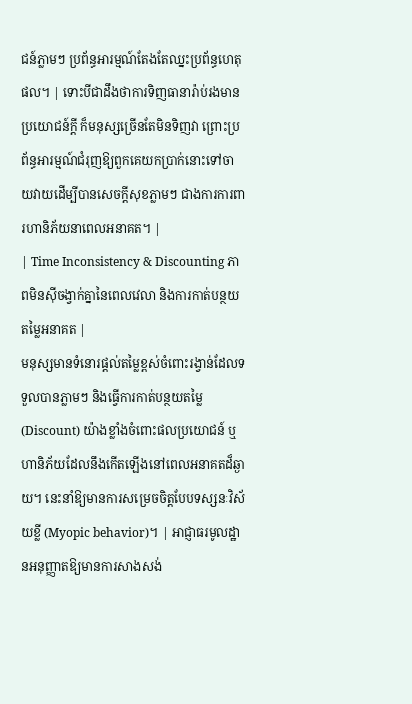ជន៍ភ្លាមៗ ប្រព័ន្ធអារម្មណ៍តែងតែឈ្នះប្រព័ន្ធហេតុផល។ | ទោះបីជាដឹងថាការទិញធានារ៉ាប់រងមានប្រយោជន៍ក្តី ក៏មនុស្សច្រើនតែមិនទិញវា ព្រោះប្រព័ន្ធអារម្មណ៍ជំរុញឱ្យពួកគេយកប្រាក់នោះទៅចាយវាយដើម្បីបានសេចក្តីសុខភ្លាមៗ ជាងការការពារហានិភ័យនាពេលអនាគត។ |
| Time Inconsistency & Discounting ភាពមិនស៊ីចង្វាក់គ្នានៃពេលវេលា និងការកាត់បន្ថយតម្លៃអនាគត |
មនុស្សមានទំនោរផ្តល់តម្លៃខ្ពស់ចំពោះរង្វាន់ដែលទទួលបានភ្លាមៗ និងធ្វើការកាត់បន្ថយតម្លៃ (Discount) យ៉ាងខ្លាំងចំពោះផលប្រយោជន៍ ឬហានិភ័យដែលនឹងកើតឡើងនៅពេលអនាគតដ៏ឆ្ងាយ។ នេះនាំឱ្យមានការសម្រេចចិត្តបែបទស្សនៈវិស័យខ្លី (Myopic behavior)។ | អាជ្ញាធរមូលដ្ឋានអនុញ្ញាតឱ្យមានការសាងសង់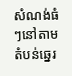សំណង់ធំៗនៅតាមតំបន់ឆ្នេរ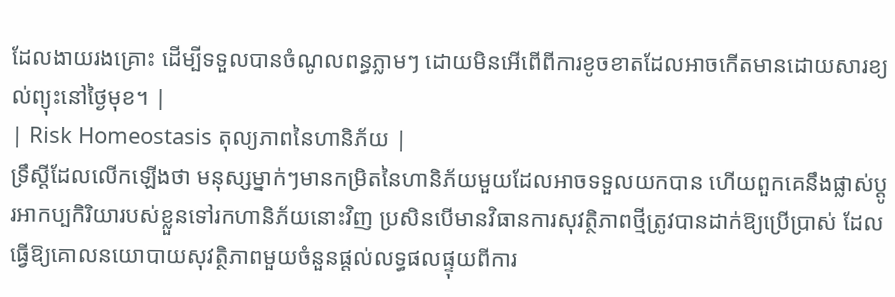ដែលងាយរងគ្រោះ ដើម្បីទទួលបានចំណូលពន្ធភ្លាមៗ ដោយមិនអើពើពីការខូចខាតដែលអាចកើតមានដោយសារខ្យល់ព្យុះនៅថ្ងៃមុខ។ |
| Risk Homeostasis តុល្យភាពនៃហានិភ័យ |
ទ្រឹស្តីដែលលើកឡើងថា មនុស្សម្នាក់ៗមានកម្រិតនៃហានិភ័យមួយដែលអាចទទួលយកបាន ហើយពួកគេនឹងផ្លាស់ប្តូរអាកប្បកិរិយារបស់ខ្លួនទៅរកហានិភ័យនោះវិញ ប្រសិនបើមានវិធានការសុវត្ថិភាពថ្មីត្រូវបានដាក់ឱ្យប្រើប្រាស់ ដែលធ្វើឱ្យគោលនយោបាយសុវត្ថិភាពមួយចំនួនផ្តល់លទ្ធផលផ្ទុយពីការ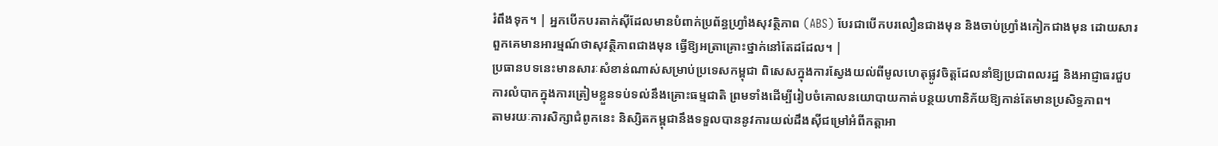រំពឹងទុក។ | អ្នកបើកបរតាក់ស៊ីដែលមានបំពាក់ប្រព័ន្ធហ្វ្រាំងសុវត្ថិភាព (ABS) បែរជាបើកបរលឿនជាងមុន និងចាប់ហ្វ្រាំងកៀកជាងមុន ដោយសារពួកគេមានអារម្មណ៍ថាសុវត្ថិភាពជាងមុន ធ្វើឱ្យអត្រាគ្រោះថ្នាក់នៅតែដដែល។ |
ប្រធានបទនេះមានសារៈសំខាន់ណាស់សម្រាប់ប្រទេសកម្ពុជា ពិសេសក្នុងការស្វែងយល់ពីមូលហេតុផ្លូវចិត្តដែលនាំឱ្យប្រជាពលរដ្ឋ និងអាជ្ញាធរជួបការលំបាកក្នុងការត្រៀមខ្លួនទប់ទល់នឹងគ្រោះធម្មជាតិ ព្រមទាំងដើម្បីរៀបចំគោលនយោបាយកាត់បន្ថយហានិភ័យឱ្យកាន់តែមានប្រសិទ្ធភាព។
តាមរយៈការសិក្សាជំពូកនេះ និស្សិតកម្ពុជានឹងទទួលបាននូវការយល់ដឹងស៊ីជម្រៅអំពីកត្តាអា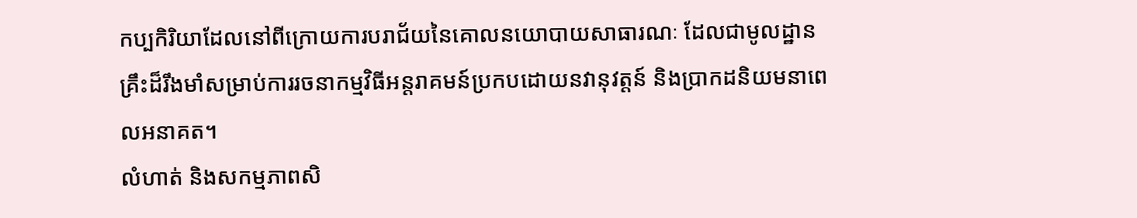កប្បកិរិយាដែលនៅពីក្រោយការបរាជ័យនៃគោលនយោបាយសាធារណៈ ដែលជាមូលដ្ឋានគ្រឹះដ៏រឹងមាំសម្រាប់ការរចនាកម្មវិធីអន្តរាគមន៍ប្រកបដោយនវានុវត្តន៍ និងប្រាកដនិយមនាពេលអនាគត។
លំហាត់ និងសកម្មភាពសិ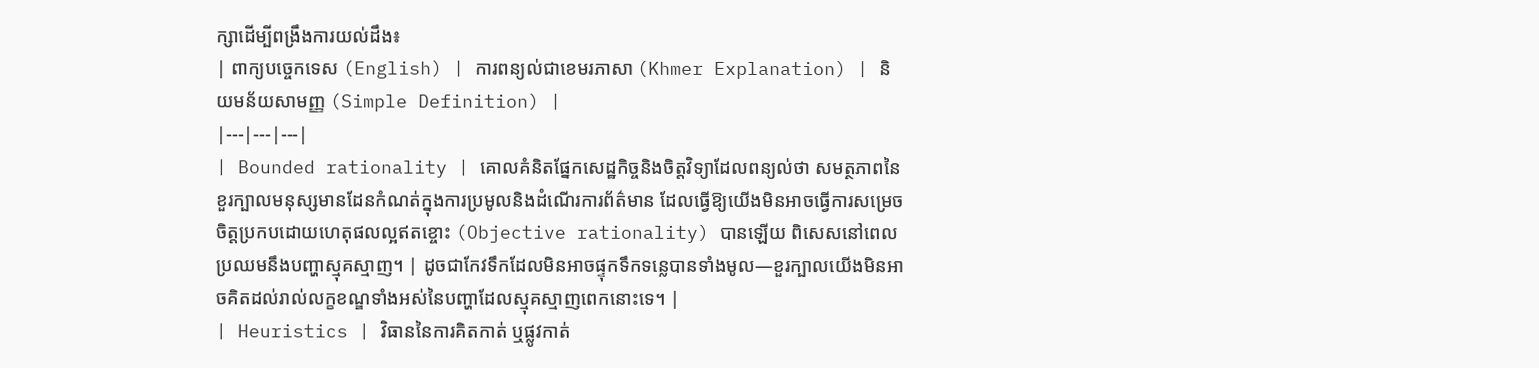ក្សាដើម្បីពង្រឹងការយល់ដឹង៖
| ពាក្យបច្ចេកទេស (English) | ការពន្យល់ជាខេមរភាសា (Khmer Explanation) | និយមន័យសាមញ្ញ (Simple Definition) |
|---|---|---|
| Bounded rationality | គោលគំនិតផ្នែកសេដ្ឋកិច្ចនិងចិត្តវិទ្យាដែលពន្យល់ថា សមត្ថភាពនៃខួរក្បាលមនុស្សមានដែនកំណត់ក្នុងការប្រមូលនិងដំណើរការព័ត៌មាន ដែលធ្វើឱ្យយើងមិនអាចធ្វើការសម្រេចចិត្តប្រកបដោយហេតុផលល្អឥតខ្ចោះ (Objective rationality) បានឡើយ ពិសេសនៅពេលប្រឈមនឹងបញ្ហាស្មុគស្មាញ។ | ដូចជាកែវទឹកដែលមិនអាចផ្ទុកទឹកទន្លេបានទាំងមូល—ខួរក្បាលយើងមិនអាចគិតដល់រាល់លក្ខខណ្ឌទាំងអស់នៃបញ្ហាដែលស្មុគស្មាញពេកនោះទេ។ |
| Heuristics | វិធាននៃការគិតកាត់ ឬផ្លូវកាត់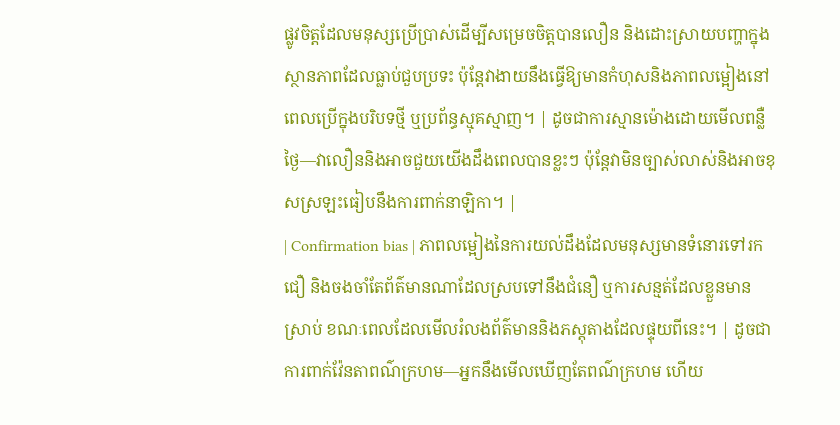ផ្លូវចិត្តដែលមនុស្សប្រើប្រាស់ដើម្បីសម្រេចចិត្តបានលឿន និងដោះស្រាយបញ្ហាក្នុងស្ថានភាពដែលធ្លាប់ជួបប្រទះ ប៉ុន្តែវាងាយនឹងធ្វើឱ្យមានកំហុសនិងភាពលម្អៀងនៅពេលប្រើក្នុងបរិបទថ្មី ឬប្រព័ន្ធស្មុគស្មាញ។ | ដូចជាការស្មានម៉ោងដោយមើលពន្លឺថ្ងៃ—វាលឿននិងអាចជួយយើងដឹងពេលបានខ្លះៗ ប៉ុន្តែវាមិនច្បាស់លាស់និងអាចខុសស្រឡះធៀបនឹងការពាក់នាឡិកា។ |
| Confirmation bias | ភាពលម្អៀងនៃការយល់ដឹងដែលមនុស្សមានទំនោរទៅរក ជឿ និងចងចាំតែព័ត៌មានណាដែលស្របទៅនឹងជំនឿ ឬការសន្មត់ដែលខ្លួនមានស្រាប់ ខណៈពេលដែលមើលរំលងព័ត៌មាននិងភស្តុតាងដែលផ្ទុយពីនេះ។ | ដូចជាការពាក់វ៉ែនតាពណ៌ក្រហម—អ្នកនឹងមើលឃើញតែពណ៌ក្រហម ហើយ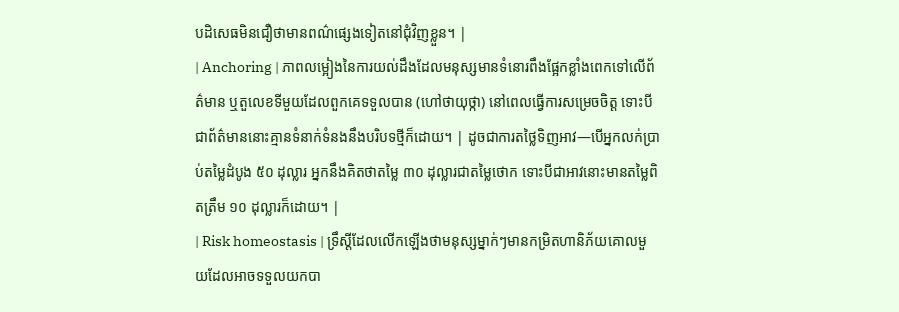បដិសេធមិនជឿថាមានពណ៌ផ្សេងទៀតនៅជុំវិញខ្លួន។ |
| Anchoring | ភាពលម្អៀងនៃការយល់ដឹងដែលមនុស្សមានទំនោរពឹងផ្អែកខ្លាំងពេកទៅលើព័ត៌មាន ឬតួលេខទីមួយដែលពួកគេទទួលបាន (ហៅថាយុថ្កា) នៅពេលធ្វើការសម្រេចចិត្ត ទោះបីជាព័ត៌មាននោះគ្មានទំនាក់ទំនងនឹងបរិបទថ្មីក៏ដោយ។ | ដូចជាការតថ្លៃទិញអាវ—បើអ្នកលក់ប្រាប់តម្លៃដំបូង ៥០ ដុល្លារ អ្នកនឹងគិតថាតម្លៃ ៣០ ដុល្លារជាតម្លៃថោក ទោះបីជាអាវនោះមានតម្លៃពិតត្រឹម ១០ ដុល្លារក៏ដោយ។ |
| Risk homeostasis | ទ្រឹស្តីដែលលើកឡើងថាមនុស្សម្នាក់ៗមានកម្រិតហានិភ័យគោលមួយដែលអាចទទួលយកបា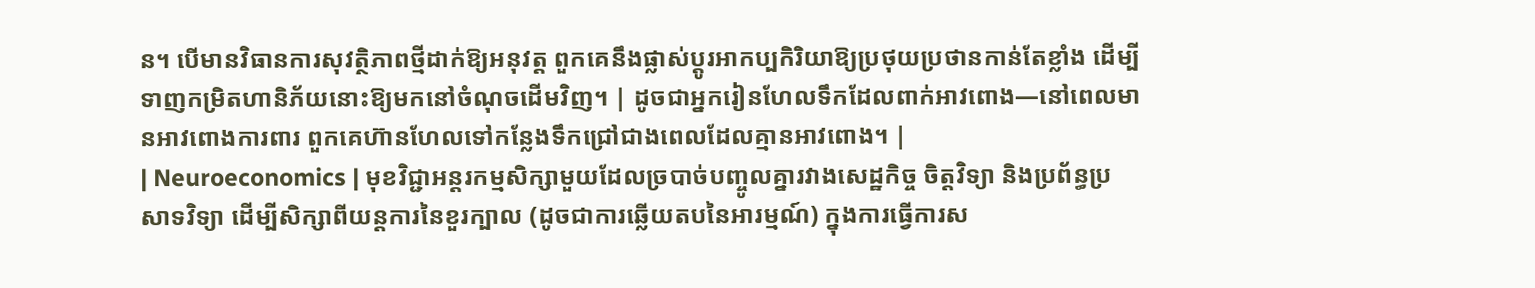ន។ បើមានវិធានការសុវត្ថិភាពថ្មីដាក់ឱ្យអនុវត្ត ពួកគេនឹងផ្លាស់ប្តូរអាកប្បកិរិយាឱ្យប្រថុយប្រថានកាន់តែខ្លាំង ដើម្បីទាញកម្រិតហានិភ័យនោះឱ្យមកនៅចំណុចដើមវិញ។ | ដូចជាអ្នករៀនហែលទឹកដែលពាក់អាវពោង—នៅពេលមានអាវពោងការពារ ពួកគេហ៊ានហែលទៅកន្លែងទឹកជ្រៅជាងពេលដែលគ្មានអាវពោង។ |
| Neuroeconomics | មុខវិជ្ជាអន្តរកម្មសិក្សាមួយដែលច្របាច់បញ្ចូលគ្នារវាងសេដ្ឋកិច្ច ចិត្តវិទ្យា និងប្រព័ន្ធប្រសាទវិទ្យា ដើម្បីសិក្សាពីយន្តការនៃខួរក្បាល (ដូចជាការឆ្លើយតបនៃអារម្មណ៍) ក្នុងការធ្វើការស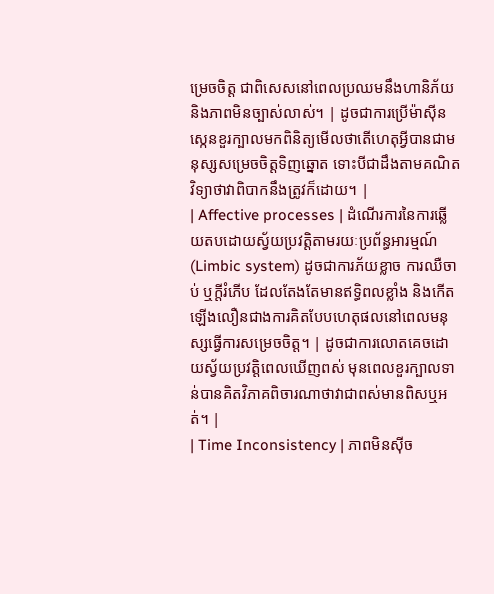ម្រេចចិត្ត ជាពិសេសនៅពេលប្រឈមនឹងហានិភ័យ និងភាពមិនច្បាស់លាស់។ | ដូចជាការប្រើម៉ាស៊ីនស្កេនខួរក្បាលមកពិនិត្យមើលថាតើហេតុអ្វីបានជាមនុស្សសម្រេចចិត្តទិញឆ្នោត ទោះបីជាដឹងតាមគណិតវិទ្យាថាវាពិបាកនឹងត្រូវក៏ដោយ។ |
| Affective processes | ដំណើរការនៃការឆ្លើយតបដោយស្វ័យប្រវត្តិតាមរយៈប្រព័ន្ធអារម្មណ៍ (Limbic system) ដូចជាការភ័យខ្លាច ការឈឺចាប់ ឬក្តីរំភើប ដែលតែងតែមានឥទ្ធិពលខ្លាំង និងកើតឡើងលឿនជាងការគិតបែបហេតុផលនៅពេលមនុស្សធ្វើការសម្រេចចិត្ត។ | ដូចជាការលោតគេចដោយស្វ័យប្រវត្តិពេលឃើញពស់ មុនពេលខួរក្បាលទាន់បានគិតវិភាគពិចារណាថាវាជាពស់មានពិសឬអត់។ |
| Time Inconsistency | ភាពមិនស៊ីច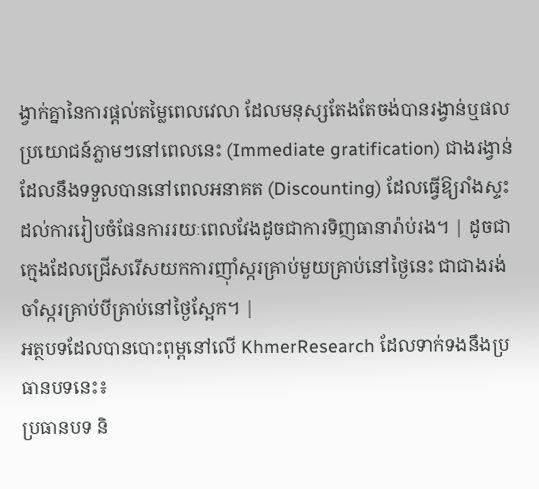ង្វាក់គ្នានៃការផ្តល់តម្លៃពេលវេលា ដែលមនុស្សតែងតែចង់បានរង្វាន់ឬផលប្រយោជន៍ភ្លាមៗនៅពេលនេះ (Immediate gratification) ជាងរង្វាន់ដែលនឹងទទួលបាននៅពេលអនាគត (Discounting) ដែលធ្វើឱ្យរាំងស្ទះដល់ការរៀបចំផែនការរយៈពេលវែងដូចជាការទិញធានារ៉ាប់រង។ | ដូចជាក្មេងដែលជ្រើសរើសយកការញ៉ាំស្ករគ្រាប់មួយគ្រាប់នៅថ្ងៃនេះ ជាជាងរង់ចាំស្ករគ្រាប់បីគ្រាប់នៅថ្ងៃស្អែក។ |
អត្ថបទដែលបានបោះពុម្ពនៅលើ KhmerResearch ដែលទាក់ទងនឹងប្រធានបទនេះ៖
ប្រធានបទ និ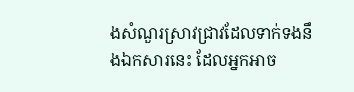ងសំណួរស្រាវជ្រាវដែលទាក់ទងនឹងឯកសារនេះ ដែលអ្នកអាច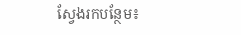ស្វែងរកបន្ថែម៖